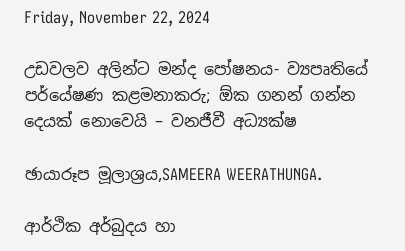Friday, November 22, 2024

උඩවලව අලින්ට මන්ද පෝෂනය- ව්‍යපෘතියේ පර්යේෂණ කළමනාකරු; ඕක ගනන් ගන්න දෙයක් නොවෙයි – වනජීවී අධ්‍යක්ෂ

ඡායාරූප මූලාශ්‍රය,SAMEERA WEERATHUNGA.

ආර්ථික අර්බුදය හා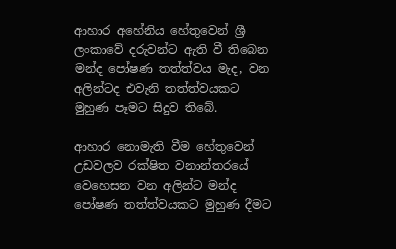ආහාර අහේනිය හේතුවෙන් ශ්‍රී ලංකාවේ දරුවන්ට ඇති වී තිබෙන මන්ද පෝෂණ තත්ත්වය මැද, වන අලින්ටද එවැනි තත්ත්වයකට මුහුණ පෑමට සිදුව තිබේ.

ආහාර නොමැති වීම හේතුවෙන් උඩවලව රක්ෂිත වනාන්තරයේ වෙහෙසන වන අලින්ට මන්ද පෝෂණ තත්ත්වයකට මුහුණ දීමට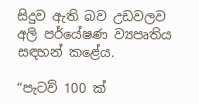සිදුව ඇති බව උඩවලව අලි පර්යේෂණ ව්‍යපෘතිය සඳහන් කළේය.

“පැටව් 100 ක්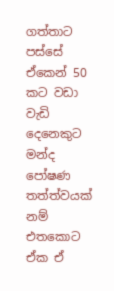ගත්තාට පස්සේ ඒකෙන් 50 කට වඩා වැඩි දෙනෙකුට මන්ද පෝෂණ තත්ත්වයක් නම් එතකොට ඒක ඒ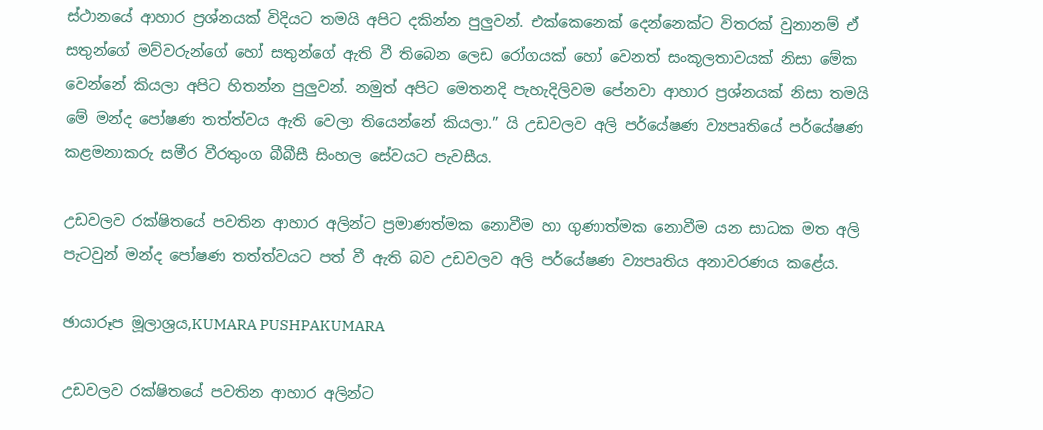ස්ථානයේ ආහාර ප්‍රශ්නයක් විදියට තමයි අපිට දකින්න පුලුවන්. එක්කෙනෙක් දෙන්නෙක්ට විතරක් වුනානම් ඒ සතුන්ගේ මව්වරුන්ගේ හෝ සතුන්ගේ ඇති වී තිබෙන ලෙඩ රෝගයක් හෝ වෙනත් සංකූලතාවයක් නිසා මේක වෙන්නේ කියලා අපිට හිතන්න පුලුවන්. නමුත් අපිට මෙතනදි පැහැදිලිවම පේනවා ආහාර ප්‍රශ්නයක් නිසා තමයි මේ මන්ද පෝෂණ තත්ත්වය ඇති වෙලා තියෙන්නේ කියලා.” යි උඩවලව අලි පර්යේෂණ ව්‍යපෘතියේ පර්යේෂණ කළමනාකරු සමීර වීරතුංග බීබීසී සිංහල සේවයට පැවසීය.

උඩවලව රක්ෂිතයේ පවතින ආහාර අලින්ට ප්‍රමාණත්මක නොවීම හා ගුණාත්මක නොවීම යන සාධක මත අලි පැටවුන් මන්ද පෝෂණ තත්ත්වයට පත් වී ඇති බව උඩවලව අලි පර්යේෂණ ව්‍යපෘතිය අනාවරණය කළේය.

ඡායාරූප මූලාශ්‍රය,KUMARA PUSHPAKUMARA

උඩවලව රක්ෂිතයේ පවතින ආහාර අලින්ට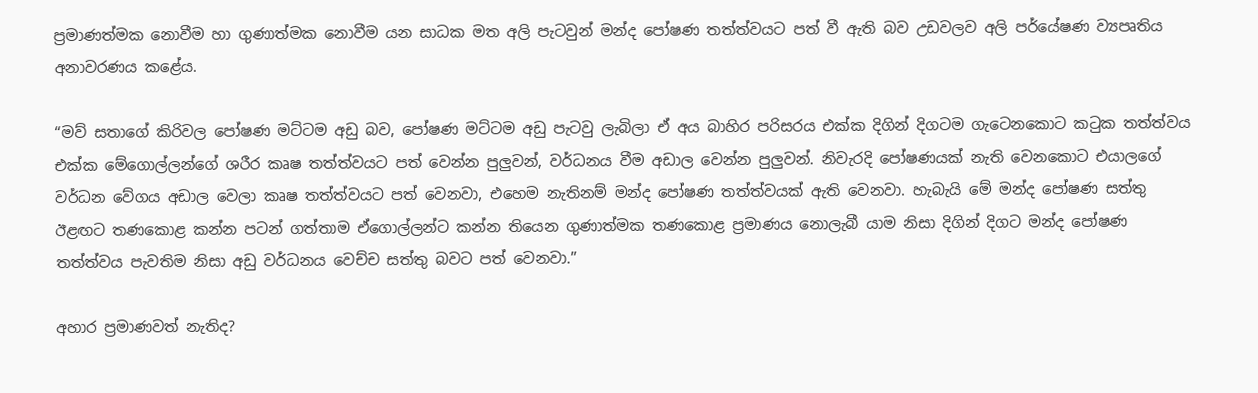ප්‍රමාණත්මක නොවීම හා ගුණාත්මක නොවීම යන සාධක මත අලි පැටවුන් මන්ද පෝෂණ තත්ත්වයට පත් වී ඇති බව උඩවලව අලි පර්යේෂණ ව්‍යපෘතිය අනාවරණය කළේය.

“මව් සතාගේ කිරිවල පෝෂණ මට්ටම අඩු බව, පෝෂණ මට්ටම අඩු පැටවු ලැබිලා ඒ අය බාහිර පරිසරය එක්ක දිගින් දිගටම ගැටෙනකොට කටුක තත්ත්වය එක්ක මේගොල්ලන්ගේ ශරීර කෘෂ තත්ත්වයට පත් වෙන්න පුලුවන්, වර්ධනය වීම අඩාල වෙන්න පුලුවන්. නිවැරදි පෝෂණයක් නැති වෙනකොට එයාලගේ වර්ධන වේගය අඩාල වෙලා කෘෂ තත්ත්වයට පත් වෙනවා, එහෙම නැතිනම් මන්ද පෝෂණ තත්ත්වයක් ඇති වෙනවා. හැබැයි මේ මන්ද පෝෂණ සත්තු ඊළඟට තණකොළ කන්න පටන් ගත්තාම ඒගොල්ලන්ට කන්න තියෙන ගුණාත්මක තණකොළ ප්‍රමාණය නොලැබී යාම නිසා දිගින් දිගට මන්ද පෝෂණ තත්ත්වය පැවතිම නිසා අඩු වර්ධනය වෙච්ච සත්තු බවට පත් වෙනවා.”

අහාර ප්‍රමාණවත් නැතිද?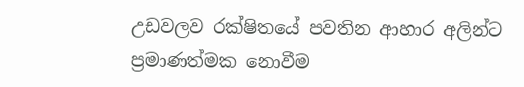උඩවලව රක්ෂිතයේ පවතින ආහාර අලින්ට ප්‍රමාණත්මක නොවීම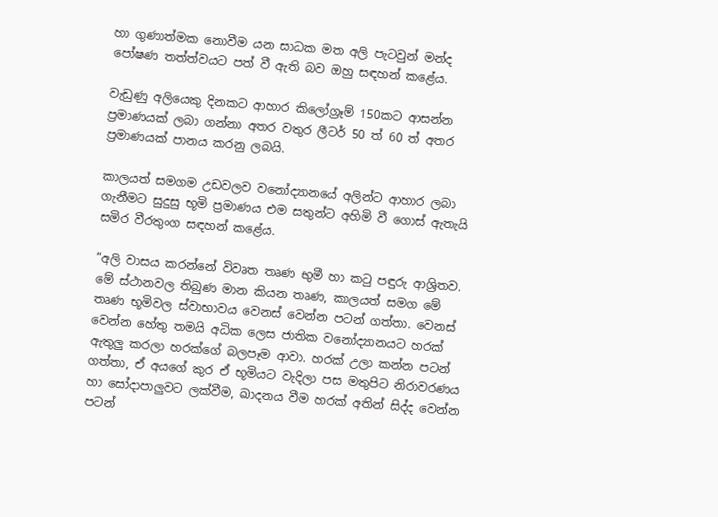හා ගුණාත්මක නොවීම යන සාධක මත අලි පැටවුන් මන්ද පෝෂණ තත්ත්වයට පත් වී ඇති බව ඔහු සඳහන් කළේය.

වැඩුණු අලියෙකු දිනකට ආහාර කිලෝග්‍රෑම් 150කට ආසන්න ප්‍රමාණයක් ලබා ගන්නා අතර වතුර ලීටර් 50 ත් 60 ත් අතර ප්‍රමාණයක් පානය කරනු ලබයි.

කාලයත් සමගම උඩවලව වනෝද්‍යානයේ අලින්ට ආහාර ලබා ගැනීමට සුදුසු භූමි ප්‍රමාණය එම සතුන්ට අහිමි වී ගොස් ඇතැයි සමිර වීරතුංග සඳහන් කළේය.

“අලි වාසය කරන්නේ විවෘත තෘණ භුමී හා කටු පඳුරු ආශ්‍රිතව. මේ ස්ථානවල තිබුණ මාන කියන තෘණ, කාලයත් සමග මේ තෘණ භූමිවල ස්වාභාවය වෙනස් වෙන්න පටන් ගත්තා. වෙනස් වෙන්න හේතු තමයි අධික ලෙස ජාතික වනෝද්‍යානයට හරක් ඇතුලු කරලා හරක්ගේ බලපෑම ආවා. හරක් උලා කන්න පටන් ගත්තා, ඒ අයගේ කුර ඒ භූමියට වැදිලා පස මතුපිට නිරාවරණය හා සෝදාපාලුවට ලක්වීම, ඛාදනය වීම හරක් අතින් සිද්ද වෙන්න පටන්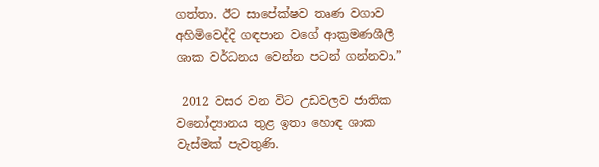ගත්තා. ඊට සාපේක්ෂව තෘණ වගාව අහිමිවෙද්දි ගඳපාන වගේ ආක්‍රමණශීලී ශාක වර්ධනය වෙන්න පටන් ගන්නවා.”

 2012 වසර වන විට උඩවලව ජාතික වනෝද්‍යානය තුළ ඉතා හොඳ ශාක වැස්මක් පැවතුණි.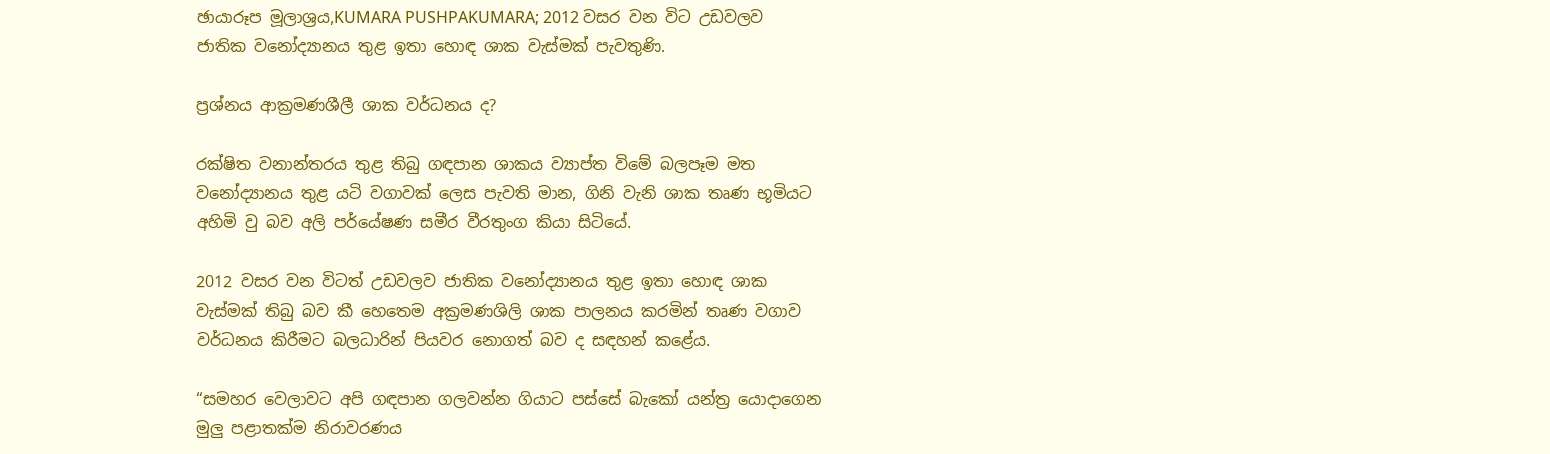ඡායාරූප මූලාශ්‍රය,KUMARA PUSHPAKUMARA; 2012 වසර වන විට උඩවලව ජාතික වනෝද්‍යානය තුළ ඉතා හොඳ ශාක වැස්මක් පැවතුණි.

ප්‍රශ්නය ආක්‍රමණශීලී ශාක වර්ධනය ද?

රක්ෂිත වනාන්තරය තුළ තිබු ගඳපාන ශාකය ව්‍යාප්ත විමේ බලපෑම මත වනෝද්‍යානය තුළ යටි වගාවක් ලෙස පැවති මාන, ගිනි වැනි ශාක තෘණ භූමියට අහිමි වු බව අලි පර්යේෂණ සමීර වීරතුංග කියා සිටියේ.

2012 වසර වන විටත් උඩවලව ජාතික වනෝද්‍යානය තුළ ඉතා හොඳ ශාක වැස්මක් තිබු බව කී හෙතෙම අක්‍රමණශිලි ශාක පාලනය කරමින් තෘණ වගාව වර්ධනය කිරීමට බලධාරින් පියවර නොගත් බව ද සඳහන් කළේය.

“සමහර වෙලාවට අපි ගඳපාන ගලවන්න ගියාට පස්සේ බැකෝ යන්ත්‍ර යොදාගෙන මුලු පළාතක්ම නිරාවරණය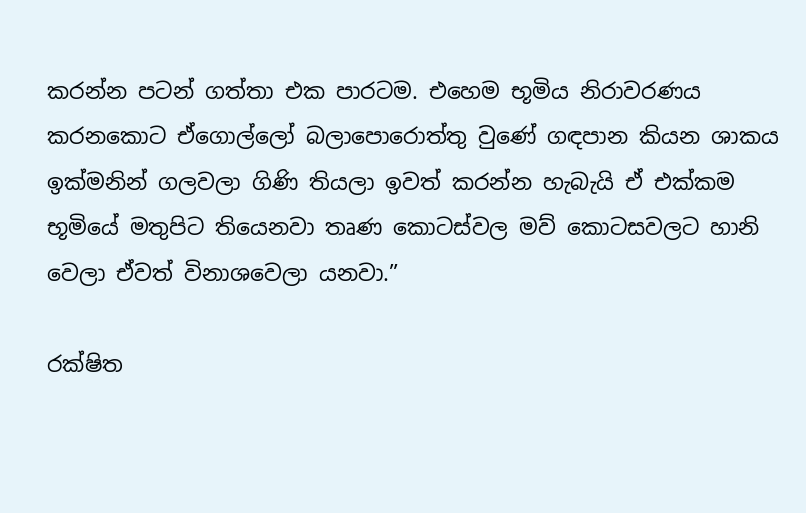කරන්න පටන් ගත්තා එක පාරටම. එහෙම භූමිය නිරාවරණය කරනකොට ඒගොල්ලෝ බලාපොරොත්තු වුණේ ගඳපාන කියන ශාකය ඉක්මනින් ගලවලා ගිණි තියලා ඉවත් කරන්න හැබැයි ඒ එක්කම භූමියේ මතුපිට තියෙනවා තෘණ කොටස්වල මව් කොටසවලට හානි වෙලා ඒවත් විනාශවෙලා යනවා.”

රක්ෂිත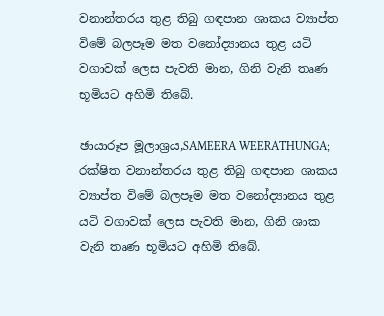වනාන්තරය තුළ තිබු ගඳපාන ශාකය ව්‍යාප්ත විමේ බලපෑම මත වනෝද්‍යානය තුළ යටි වගාවක් ලෙස පැවති මාන, ගිනි වැනි තෘණ භූමියට අහිමි තිබේ.

ඡායාරූප මූලාශ්‍රය,SAMEERA WEERATHUNGA; රක්ෂිත වනාන්තරය තුළ තිබු ගඳපාන ශාකය ව්‍යාප්ත විමේ බලපෑම මත වනෝද්‍යානය තුළ යටි වගාවක් ලෙස පැවති මාන, ගිනි ශාක වැනි තෘණ භූමියට අහිමි තිබේ.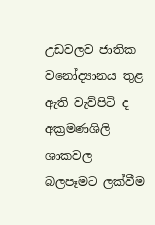උඩවලව ජාතික වනෝද්‍යානය තුළ ඇති වැව්පිටි ද අක්‍රමණශිලි ශාකවල බලපෑමට ලක්වීම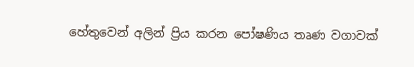හේතුවෙන් අලින් ප්‍රිය කරන පෝෂණිය තෘණ වගාවක්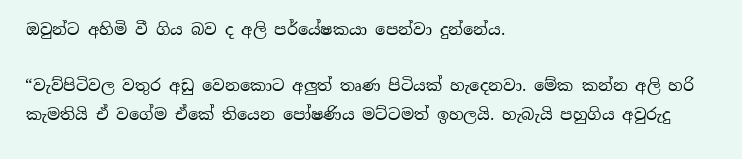ඔවුන්ට අහිමි වී ගිය බව ද අලි පර්යේෂකයා පෙන්වා දුන්නේය.

“වැව්පිටිවල වතුර අඩු වෙනකොට අලුත් තෘණ පිටියක් හැදෙනවා. මේක කන්න අලි හරි කැමතියි ඒ වගේම ඒකේ තියෙන පෝෂණිය මට්ටමත් ඉහලයි. හැබැයි පහුගිය අවුරුදු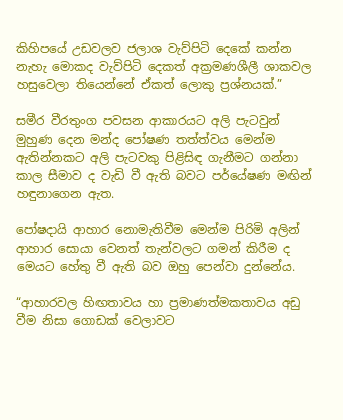කිහිපයේ උඩවලව ජලාශ වැව්පිටි දෙකේ කන්න නැහැ මොකද වැව්පිටි දෙකත් අක්‍රමණශීලී ශාකවල හසුවෙලා තියෙන්නේ ඒකත් ලොකු ප්‍රශ්නයක්.”

සමීර වීරතුංග පවසන ආකාරයට අලි පැටවුන් මුහුණ දෙන මන්ද පෝෂණ තත්ත්වය මෙන්ම ඇතින්නකට අලි පැටවකු පිළිසිඳ ගැනීමට ගන්නා කාල සීමාව ද වැඩි වී ඇති බවට පර්යේෂණ මඟින් හඳුනාගෙන ඇත.

පෝෂදායි ආහාර නොමැතිවීම මෙන්ම පිරිමි අලින් ආහාර සොයා වෙනත් තැන්වලට ගමන් කිරීම ද මෙයට හේතු වී ඇති බව ඔහු පෙන්වා දුන්නේය.

“ආහාරවල හිඟතාවය හා ප්‍රමාණත්මකතාවය අඩු වීම නිසා ගොඩක් වෙලාවට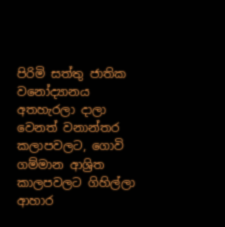පිරිමි සත්තු ජාතික වනෝද්‍යානය අතහැරලා දාලා වෙනත් වනාන්තර කලාපවලට, ගොවි ගම්මාන ආශ්‍රිත කාලපවලට ගිහිල්ලා ආහාර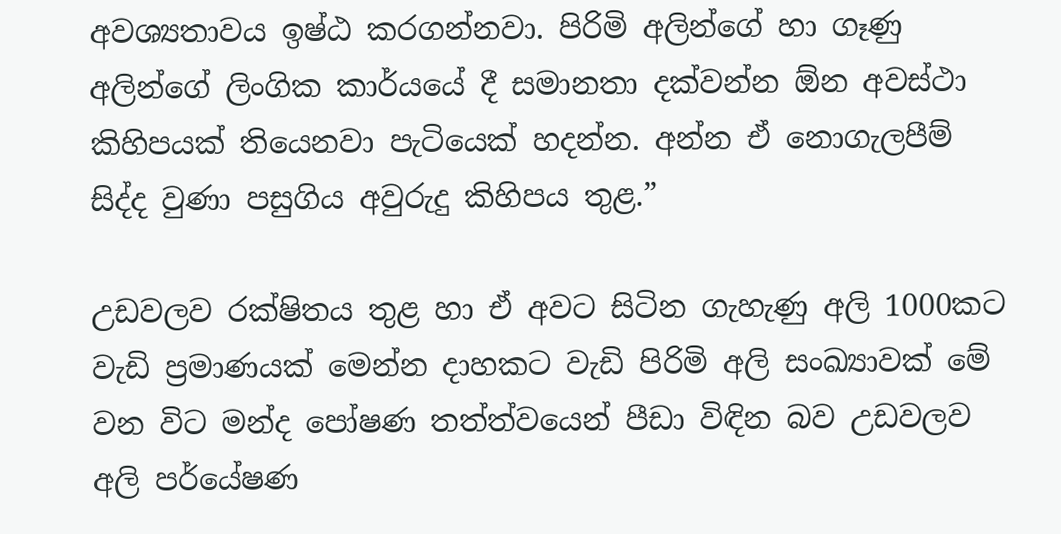අවශ්‍යතාවය ඉෂ්ඨ කරගන්නවා. පිරිමි අලින්ගේ හා ගෑණු අලින්ගේ ලිංගික කාර්යයේ දී සමානතා දක්වන්න ඕන අවස්ථා කිහිපයක් තියෙනවා පැටියෙක් හදන්න. අන්න ඒ නොගැලපීම් සිද්ද වුණා පසුගිය අවුරුදු කිහිපය තුළ.”

උඩවලව රක්ෂිතය තුළ හා ඒ අවට සිටින ගැහැණු අලි 1000කට වැඩි ප්‍රමාණයක් මෙන්න දාහකට වැඩි පිරිමි අලි සංඛ්‍යාවක් මේ වන විට මන්ද පෝෂණ තත්ත්වයෙන් පීඩා විඳින බව උඩවලව අලි පර්යේෂණ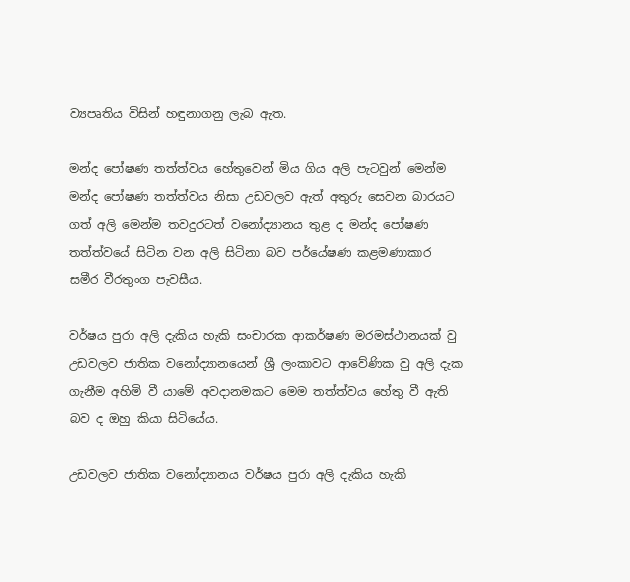ව්‍යපෘතිය විසින් හඳුනාගනු ලැබ ඇත.

මන්ද පෝෂණ තත්ත්වය හේතුවෙන් මිය ගිය අලි පැටවුන් මෙන්ම මන්ද පෝෂණ තත්ත්වය නිසා උඩවලව ඇත් අතුරු සෙවන බාරයට ගත් අලි මෙන්ම තවදුරටත් වනෝද්‍යානය තුළ ද මන්ද පෝෂණ තත්ත්වයේ සිටින වන අලි සිටිනා බව පර්යේෂණ කළමණාකාර සමීර වීරතුංග පැවසීය.

වර්ෂය පුරා අලි දැකිය හැකි සංචාරක ආකර්ෂණ මරමස්ථානයක් වු උඩවලව ජාතික වනෝද්‍යානයෙන් ශ්‍රී ලංකාවට ආවේණික වු අලි දැක ගැනීම අහිමි වී යාමේ අවදානමකට මෙම තත්ත්වය හේතු වී ඇති බව ද ඔහු කියා සිටියේය.

උඩවලව ජාතික වනෝද්‍යානය වර්ෂය පුරා අලි දැකිය හැකි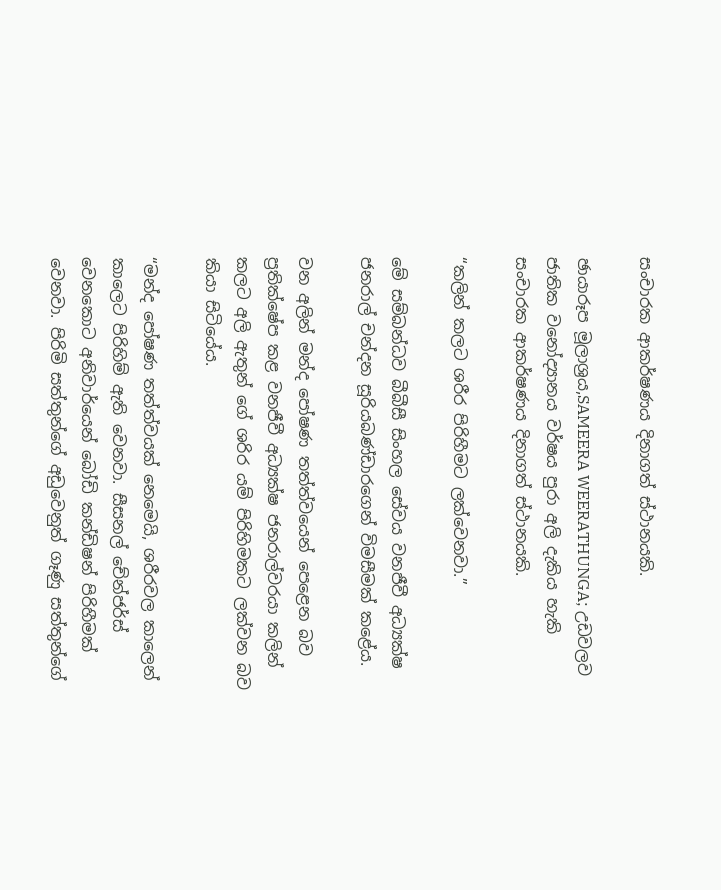සංචාරක ආකර්ෂණය දිනාගත් ස්ථානයකි.

ඡායාරූප මූලාශ්‍රය,SAMEERA WEERATHUNGA; උඩවලව ජාතික වනෝද්‍යානය වර්ෂය පුරා අලි දැකිය හැකි සංචාරක ආකර්ෂණය දිනාගත් ස්ථානයකි.

“කලින් කලට ශරීර පිරිහීමට ලක්වෙනවා.”

මේ සම්බන්ධව බීබීසී සිංහල සේවය වනජීවී අධ්‍යක්ෂ ජනරාල් චන්දන සූරියබණ්ඩාරගෙන් විමසීමක් කළේය.

වන අලින් මන්ද පෝෂණ තත්ත්වයෙන් පෙළෙන බව ප්‍රතික්ෂේප කළ වනජීවී අධ්‍යක්ෂ ජනරාල්වරයා කලින් කලට අලි ඇතුන් ගේ ශරිර යම් පිරිහිමකට ලක්වන බව කියා සිටියේය.

“මන්ද පෝෂණ තත්ත්වයක් නෙමෙයි, ශරීරවල කාලෙන් කාලෙට පිරිහිම් ඇති වෙනවා. සීසනල් චේන්ජර්ස් වෙනකොට අනිවාර්යෙන් බෝඩි කන්ඩිෂන් පිරිහීමක් වෙනවා. පිරිමි සත්තුන්ගේ අඩුවෙනුත් ගෑණු සත්තුන්ගේ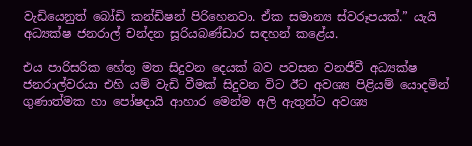වැඩියෙනුත් බෝඩි කන්ඩිෂන් පිරිහෙනවා. ඒක සමාන්‍ය ස්වරූපයක්.” යැයි අධ්‍යක්ෂ ජනරාල් චන්දන සූරියබණ්ඩාර සඳහන් කළේය.

එය පාරිසරික හේතු මත සිදුවන දෙයක් බව පවසන වනජීවී අධ්‍යක්ෂ ජනරාල්වරයා එහි යම් වැඩි වීමක් සිදුවන විට ඊට අවශ්‍ය පිළියම් යොදමින් ගුණාත්මක හා පෝෂදායි ආහාර මෙන්ම අලි ඇතුන්ට අවශ්‍ය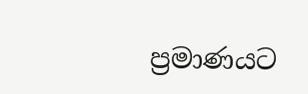ප්‍රමාණයට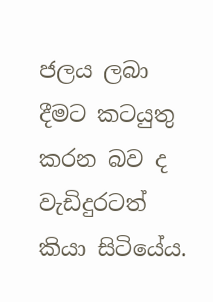ජලය ලබා දීමට කටයුතු කරන බව ද වැඩිදුරටත් කියා සිටියේය.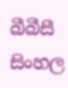බීබීසී සිංහල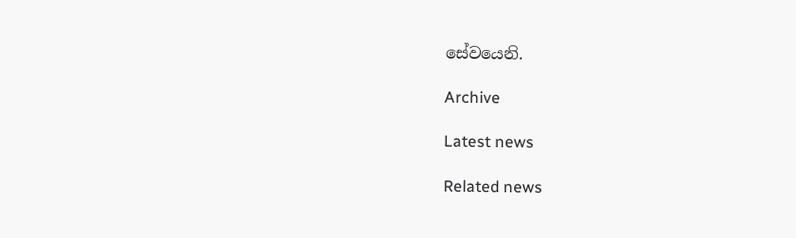සේවයෙනි.

Archive

Latest news

Related news